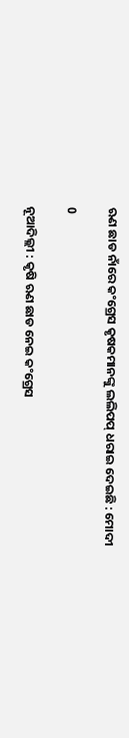ଋଣ ଛାଡ ନାଁରେ କଂଗ୍ରେସ କୃଷକମାନଙ୍କୁ ଲଲିପପ୍ ଧରାଇ ଦେଇଛି : ମୋଦୀ

0

ନୂଆଦିଲ୍ଲୀ : କୃଷି ଋଣ ଛାଡ ନେଇ କଂଗ୍ରେସ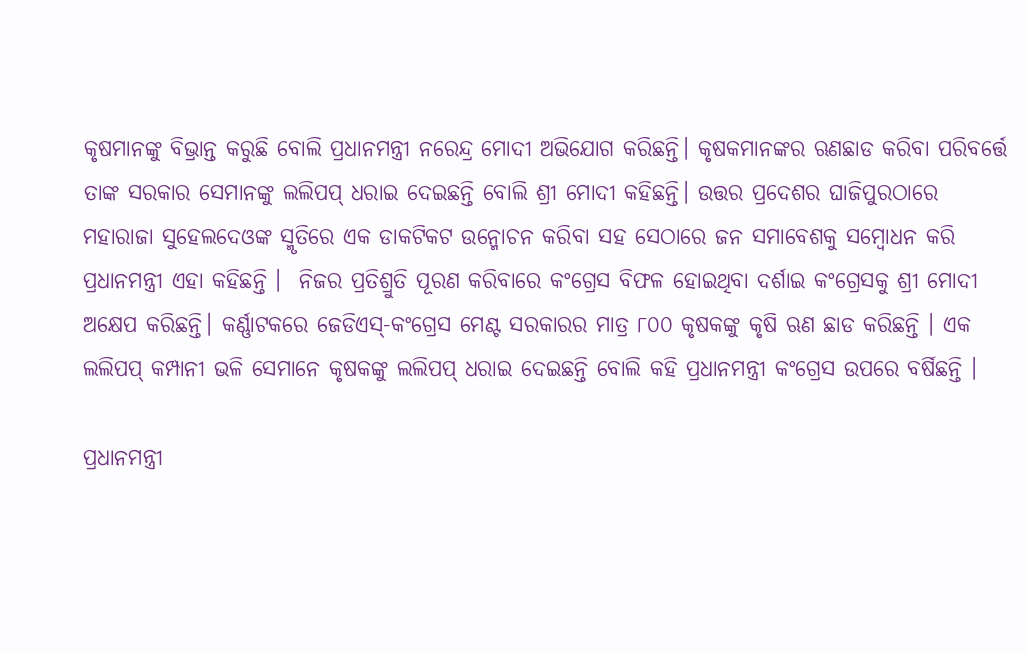କୃଷମାନଙ୍କୁ ବିଭ୍ରାନ୍ତ କରୁଛି ବୋଲି ପ୍ରଧାନମନ୍ତ୍ରୀ ନରେନ୍ଦ୍ର ମୋଦୀ ଅଭିଯୋଗ କରିଛନ୍ତି। କୃଷକମାନଙ୍କର ଋଣଛାଡ କରିବା ପରିବର୍ତ୍ତେ ତାଙ୍କ ସରକାର ସେମାନଙ୍କୁ ଲଲିପପ୍ ଧରାଇ ଦେଇଛନ୍ତି ବୋଲି ଶ୍ରୀ ମୋଦୀ କହିଛନ୍ତି। ଉତ୍ତର ପ୍ରଦେଶର ଘାଜିପୁରଠାରେ ମହାରାଜା ସୁହେଲଦେଓଙ୍କ ସ୍ମୃତିରେ ଏକ ଡାକଟିକଟ ଉନ୍ମୋଚନ କରିବା ସହ ସେଠାରେ ଜନ ସମାବେଶକୁ ସମ୍ବୋଧନ କରି ପ୍ରଧାନମନ୍ତ୍ରୀ ଏହା କହିଛନ୍ତି ।  ନିଜର ପ୍ରତିଶ୍ରୁତି ପୂରଣ କରିବାରେ କଂଗ୍ରେସ ବିଫଳ ହୋଇଥିବା ଦର୍ଶାଇ କଂଗ୍ରେସକୁ ଶ୍ରୀ ମୋଦୀ ଅକ୍ଷେପ କରିଛନ୍ତି। କର୍ଣ୍ଣାଟକରେ ଜେଡିଏସ୍-କଂଗ୍ରେସ ମେଣ୍ଟ ସରକାରର ମାତ୍ର ୮୦୦ କୃଷକଙ୍କୁ କୃଷି ଋଣ ଛାଡ କରିଛନ୍ତି । ଏକ ଲଲିପପ୍ କମ୍ପାନୀ ଭଳି ସେମାନେ କୃଷକଙ୍କୁ ଲଲିପପ୍ ଧରାଇ ଦେଇଛନ୍ତି ବୋଲି କହି ପ୍ରଧାନମନ୍ତ୍ରୀ କଂଗ୍ରେସ ଉପରେ ବର୍ଷିଛନ୍ତି ।

ପ୍ରଧାନମନ୍ତ୍ରୀ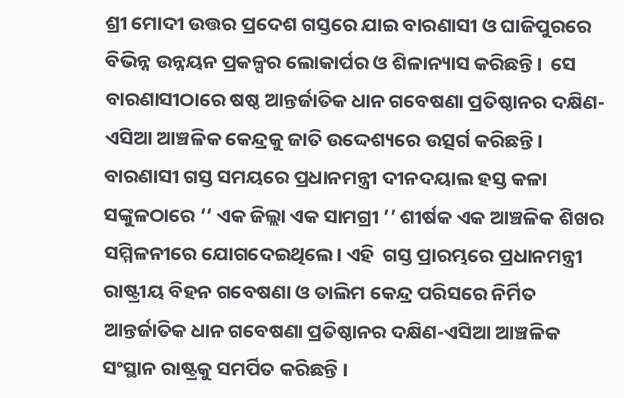ଶ୍ରୀ ମୋଦୀ ଉତ୍ତର ପ୍ରଦେଶ ଗସ୍ତରେ ଯାଇ ବାରଣାସୀ ଓ ଘାଜିପୁରରେ ବିଭିନ୍ନ ଉନ୍ନୟନ ପ୍ରକଳ୍ପର ଲୋକାର୍ପର ଓ ଶିଳାନ୍ୟାସ କରିଛନ୍ତି।  ସେ ବାରଣାସୀଠାରେ ଷଷ୍ଠ ଆନ୍ତର୍ଜାତିକ ଧାନ ଗବେଷଣା ପ୍ରତିଷ୍ଠାନର ଦକ୍ଷିଣ-ଏସିଆ ଆଞ୍ଚଳିକ କେନ୍ଦ୍ରକୁ ଜାତି ଉଦ୍ଦେଶ୍ୟରେ ଉତ୍ସର୍ଗ କରିଛନ୍ତି।  ବାରଣାସୀ ଗସ୍ତ ସମୟରେ ପ୍ରଧାନମନ୍ତ୍ରୀ ଦୀନଦୟାଲ ହସ୍ତ କଳା ସଙ୍କୁଳଠାରେ ‘‘ ଏକ ଜିଲ୍ଲା ଏକ ସାମଗ୍ରୀ ’’ ଶୀର୍ଷକ ଏକ ଆଞ୍ଚଳିକ ଶିଖର ସମ୍ମିଳନୀରେ ଯୋଗଦେଇଥିଲେ। ଏହି  ଗସ୍ତ ପ୍ରାରମ୍ଭରେ ପ୍ରଧାନମନ୍ତ୍ରୀ ରାଷ୍ଟ୍ରୀୟ ବିହନ ଗବେଷଣା ଓ ତାଲିମ କେନ୍ଦ୍ର ପରିସରେ ନିର୍ମିତ ଆନ୍ତର୍ଜାତିକ ଧାନ ଗବେଷଣା ପ୍ରତିଷ୍ଠାନର ଦକ୍ଷିଣ-ଏସିଆ ଆଞ୍ଚଳିକ ସଂସ୍ଥାନ ରାଷ୍ଟ୍ରକୁ ସମର୍ପିତ କରିଛନ୍ତି ।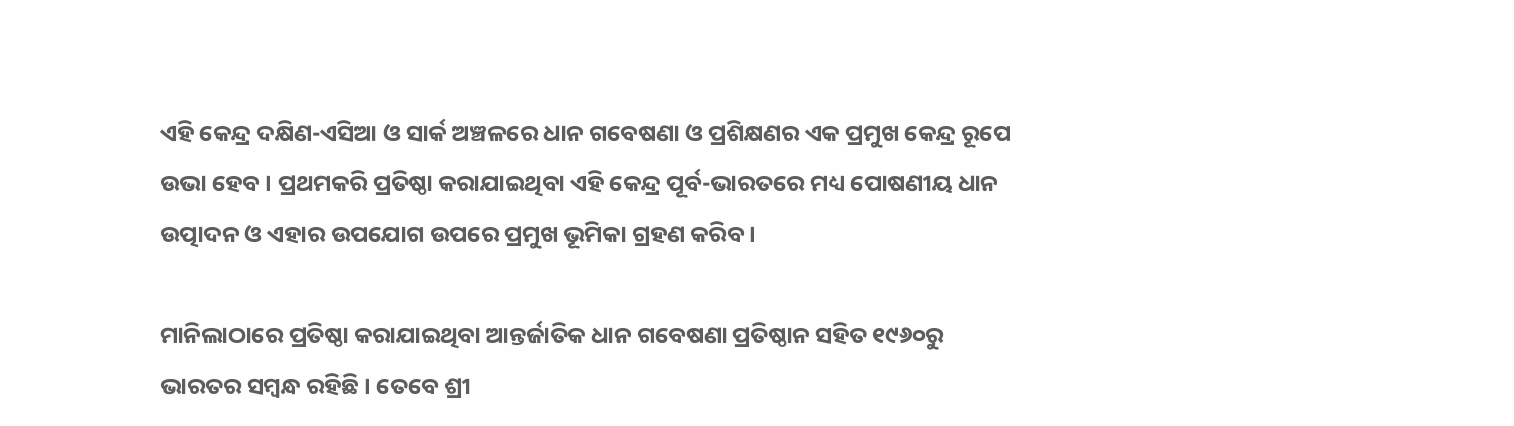ଏହି କେନ୍ଦ୍ର ଦକ୍ଷିଣ-ଏସିଆ ଓ ସାର୍କ ଅଞ୍ଚଳରେ ଧାନ ଗବେଷଣା ଓ ପ୍ରଶିକ୍ଷଣର ଏକ ପ୍ରମୁଖ କେନ୍ଦ୍ର ରୂପେ ଉଭା ହେବ । ପ୍ରଥମକରି ପ୍ରତିଷ୍ଠା କରାଯାଇଥିବା ଏହି କେନ୍ଦ୍ର ପୂର୍ବ-ଭାରତରେ ମଧ୍ୟ ପୋଷଣୀୟ ଧାନ ଉତ୍ପାଦନ ଓ ଏହାର ଉପଯୋଗ ଉପରେ ପ୍ରମୁଖ ଭୂମିକା ଗ୍ରହଣ କରିବ ।

ମାନିଲାଠାରେ ପ୍ରତିଷ୍ଠା କରାଯାଇଥିବା ଆନ୍ତର୍ଜାତିକ ଧାନ ଗବେଷଣା ପ୍ରତିଷ୍ଠାନ ସହିତ ୧୯୬୦ରୁ ଭାରତର ସମ୍ବନ୍ଧ ରହିଛି । ତେବେ ଶ୍ରୀ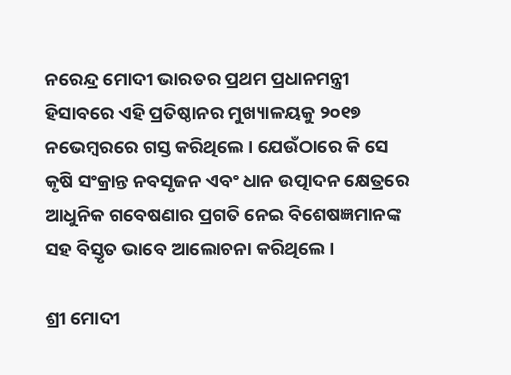ନରେନ୍ଦ୍ର ମୋଦୀ ଭାରତର ପ୍ରଥମ ପ୍ରଧାନମନ୍ତ୍ରୀ ହିସାବରେ ଏହି ପ୍ରତିଷ୍ଠାନର ମୁଖ୍ୟାଳୟକୁ ୨୦୧୭ ନଭେମ୍ବରରେ ଗସ୍ତ କରିଥିଲେ । ଯେଉଁଠାରେ କି ସେ କୃଷି ସଂକ୍ରାନ୍ତ ନବସୃଜନ ଏବଂ ଧାନ ଉତ୍ପାଦନ କ୍ଷେତ୍ରରେ ଆଧୁନିକ ଗବେଷଣାର ପ୍ରଗତି ନେଇ ବିଶେଷଜ୍ଞମାନଙ୍କ ସହ ବିସ୍ତୃତ ଭାବେ ଆଲୋଚନା କରିଥିଲେ ।

ଶ୍ରୀ ମୋଦୀ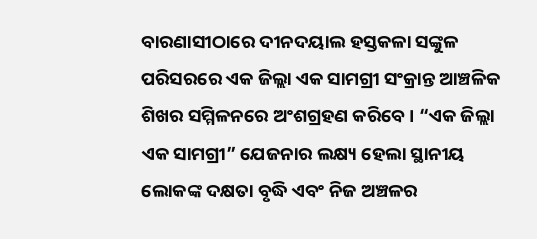ବାରଣାସୀଠାରେ ଦୀନଦୟାଲ ହସ୍ତକଳା ସଙ୍କୁଳ ପରିସରରେ ଏକ ଜିଲ୍ଲା ଏକ ସାମଗ୍ରୀ ସଂକ୍ରାନ୍ତ ଆଞ୍ଚଳିକ ଶିଖର ସମ୍ମିଳନରେ ଅଂଶଗ୍ରହଣ କରିବେ । “ଏକ ଜିଲ୍ଲା ଏକ ସାମଗ୍ରୀ” ଯେଜନାର ଲକ୍ଷ୍ୟ ହେଲା ସ୍ଥାନୀୟ ଲୋକଙ୍କ ଦକ୍ଷତା ବୃଦ୍ଧି ଏବଂ ନିଜ ଅଞ୍ଚଳର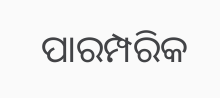ପାରମ୍ପରିକ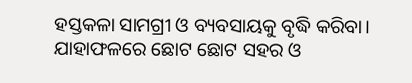ହସ୍ତକଳା ସାମଗ୍ରୀ ଓ ବ୍ୟବସାୟକୁ ବୃଦ୍ଧି କରିବା। ଯାହାଫଳରେ ଛୋଟ ଛୋଟ ସହର ଓ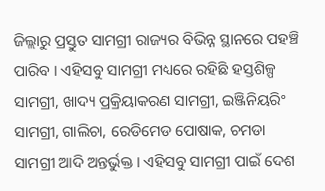ଜିଲ୍ଲାରୁ ପ୍ରସ୍ତୁତ ସାମଗ୍ରୀ ରାଜ୍ୟର ବିଭିନ୍ନ ସ୍ଥାନରେ ପହଞ୍ଚି ପାରିବ । ଏହିସବୁ ସାମଗ୍ରୀ ମଧ୍ୟରେ ରହିଛି ହସ୍ତଶିଳ୍ପ ସାମଗ୍ରୀ, ଖାଦ୍ୟ ପ୍ରକ୍ରିୟାକରଣ ସାମଗ୍ରୀ, ଇଞ୍ଜିନିୟରିଂ ସାମଗ୍ରୀ, ଗାଲିଚା, ରେଡିମେଡ ପୋଷାକ, ଚମଡା ସାମଗ୍ରୀ ଆଦି ଅନ୍ତର୍ଭୁକ୍ତ । ଏହିସବୁ ସାମଗ୍ରୀ ପାଇଁ ଦେଶ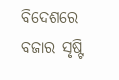ବିଦେଶରେ ବଜାର ସୃଷ୍ଟି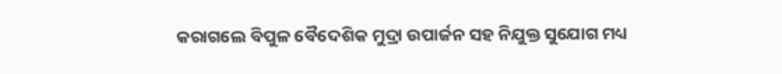କରାଗଲେ ବିପୁଳ ବୈଦେଶିକ ମୁଦ୍ରା ଉପାର୍ଜନ ସହ ନିଯୁକ୍ତ ସୁଯୋଗ ମଧ୍ୟ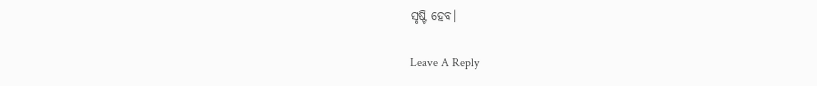ସୃଷ୍ଟି ହେବ।

Leave A Reply